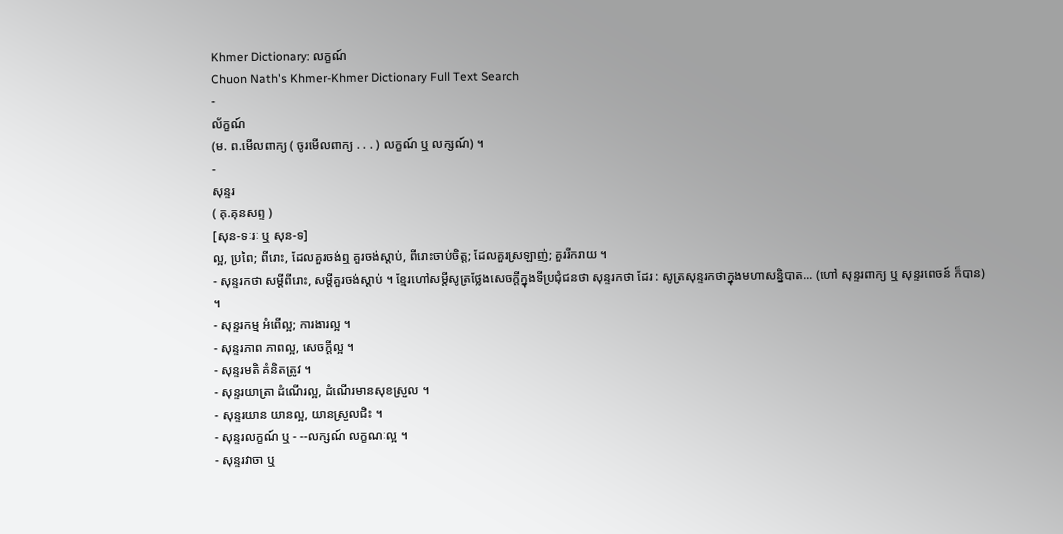Khmer Dictionary: លក្ខណ៍
Chuon Nath's Khmer-Khmer Dictionary Full Text Search
-
ល័ក្ខណ៍
(ម. ព.មើលពាក្យ ( ចូរមើលពាក្យ . . . ) លក្ខណ៍ ឬ លក្សណ៍) ។
-
សុន្ទរ
( គុ.គុនសព្ទ )
[សុន-ទៈរៈ ឬ សុន-ទ]
ល្អ, ប្រពៃ; ពីរោះ, ដែលគួរចង់ឮ គួរចង់ស្ដាប់, ពីរោះចាប់ចិត្ត; ដែលគួរស្រឡាញ់; គួររីករាយ ។
- សុន្ទរកថា សម្ដីពីរោះ, សម្ដីគួរចង់ស្ដាប់ ។ ខ្មែរហៅសម្ដីសូត្រថ្លែងសេចក្ដីក្នុងទីប្រជុំជនថា សុន្ទរកថា ដែរ : សូត្រសុន្ទរកថាក្នុងមហាសន្និបាត... (ហៅ សុន្ទរពាក្យ ឬ សុន្ទរពេចន៍ ក៏បាន) ។
- សុន្ទរកម្ម អំពើល្អ; ការងារល្អ ។
- សុន្ទរភាព ភាពល្អ, សេចក្ដីល្អ ។
- សុន្ទរមតិ គំនិតត្រូវ ។
- សុន្ទរយាត្រា ដំណើរល្អ, ដំណើរមានសុខស្រួល ។
- សុន្ទរយាន យានល្អ, យានស្រួលជិះ ។
- សុន្ទរលក្ខណ៍ ឬ - --លក្សណ៍ លក្ខណៈល្អ ។
- សុន្ទរវាចា ឬ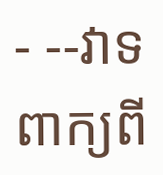- --វាទ ពាក្យពី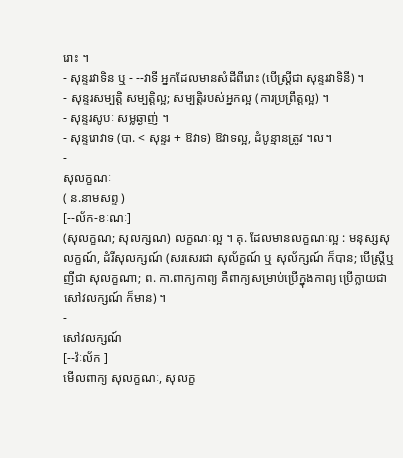រោះ ។
- សុន្ទរវាទិន ឬ - --វាទី អ្នកដែលមានសំដីពីរោះ (បើស្ត្រីជា សុន្ទរវាទិនី) ។
- សុន្ទរសម្បត្តិ សម្បត្តិល្អ; សម្បត្តិរបស់អ្នកល្អ (ការប្រព្រឹត្តល្អ) ។
- សុន្ទរសូបៈ សម្លឆ្ងាញ់ ។
- សុន្ទរោវាទ (បា. < សុន្ទរ + ឱវាទ) ឱវាទល្អ, ដំបូន្មានត្រូវ ។ល។
-
សុលក្ខណៈ
( ន.នាមសព្ទ )
[--ល័ក-ខៈណៈ]
(សុលក្ខណ; សុលក្សណ) លក្ខណៈល្អ ។ គុ. ដែលមានលក្ខណៈល្អ : មនុស្សសុលក្ខណ៍, ដំរីសុលក្សណ៍ (សរសេរជា សុល័ក្ខណ៍ ឬ សុល័ក្សណ៍ ក៏បាន; បើស្ត្រីឬញីជា សុលក្ខណា; ព. កា.ពាក្យកាព្យ គឺពាក្យសម្រាប់ប្រើក្នុងកាព្យ ប្រើក្លាយជា សៅវលក្សណ៍ ក៏មាន) ។
-
សៅវលក្សណ៍
[--វ៉ៈល័ក ]
មើលពាក្យ សុលក្ខណៈ, សុលក្ខ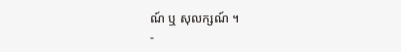ណ៍ ឬ សុលក្សណ៍ ។
-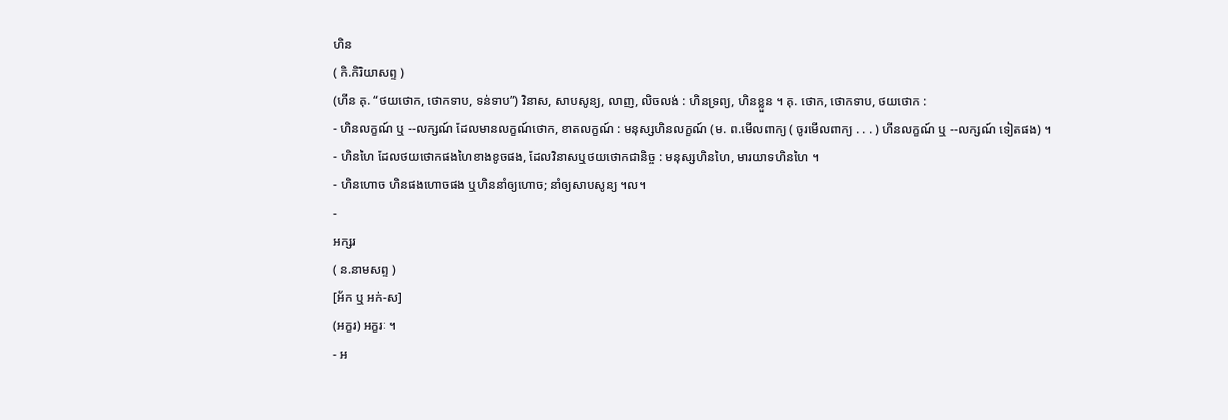ហិន
( កិ.កិរិយាសព្ទ )
(ហីន គុ. “ថយថោក, ថោកទាប, ទន់ទាប”) វិនាស, សាបសូន្យ, លាញ, លិចលង់ : ហិនទ្រព្យ, ហិនខ្លួន ។ គុ. ថោក, ថោកទាប, ថយថោក :
- ហិនលក្ខណ៍ ឬ --លក្សណ៍ ដែលមានលក្ខណ៍ថោក, ខាតលក្ខណ៍ : មនុស្សហិនលក្ខណ៍ (ម. ព.មើលពាក្យ ( ចូរមើលពាក្យ . . . ) ហីនលក្ខណ៍ ឬ --លក្សណ៍ ទៀតផង) ។
- ហិនហៃ ដែលថយថោកផងហៃខាងខូចផង, ដែលវិនាសឬថយថោកជានិច្ច : មនុស្សហិនហៃ, មារយាទហិនហៃ ។
- ហិនហោច ហិនផងហោចផង ឬហិននាំឲ្យហោច; នាំឲ្យសាបសូន្យ ។ល។
-
អក្សរ
( ន.នាមសព្ទ )
[អ័ក ឬ អក់-ស]
(អក្ខរ) អក្ខរៈ ។
- អ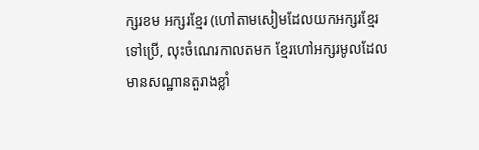ក្សរខម អក្សរខ្មែរ (ហៅតាមសៀមដែលយកអក្សរខ្មែរទៅប្រើ, លុះចំណេរកាលតមក ខ្មែរហៅអក្សរមូលដែលមានសណ្ឋានតួរាងខ្លាំ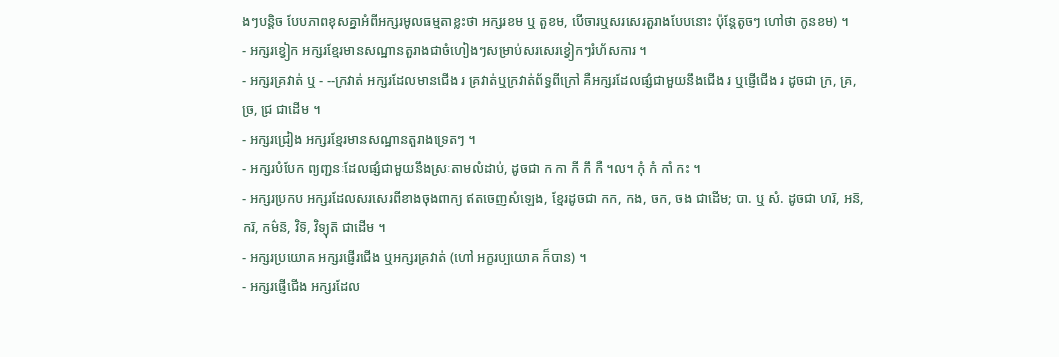ងៗបន្តិច បែបភាពខុសគ្នាអំពីអក្សរមូលធម្មតាខ្លះថា អក្សរខម ឬ តួខម, បើចារឬសរសេរតួរាងបែបនោះ ប៉ុន្តែតូចៗ ហៅថា កូនខម) ។
- អក្សរខ្វៀក អក្សរខ្មែរមានសណ្ឋានតួរាងជាចំហៀងៗសម្រាប់សរសេរខ្វៀកៗរំហ័សការ ។
- អក្សរគ្រវាត់ ឬ - --ក្រវាត់ អក្សរដែលមានជើង រ គ្រវាត់ឬក្រវាត់ព័ទ្ធពីក្រៅ គឺអក្សរដែលផ្សំជាមួយនឹងជើង រ ឬផ្ញើជើង រ ដូចជា ក្រ, គ្រ, ច្រ, ជ្រ ជាដើម ។
- អក្សរជ្រៀង អក្សរខ្មែរមានសណ្ឋានតួរាងទ្រេតៗ ។
- អក្សរបំបែក ព្យញ្ជនៈដែលផ្សំជាមួយនឹងស្រៈតាមលំដាប់, ដូចជា ក កា កី កឹ កឺ ។ល។ កុំ កំ កាំ កះ ។
- អក្សរប្រកប អក្សរដែលសរសេរពីខាងចុងពាក្យ ឥតចេញសំឡេង, ខ្មែរដូចជា កក, កង, ចក, ចង ជាដើម; បា. ឬ សំ. ដូចជា ហរ៑, អន៑, ករ៑, កម៌ន៑, វិទ៑, វិទ្យុត៑ ជាដើម ។
- អក្សរប្រយោគ អក្សរផ្ញើរជើង ឬអក្សរគ្រវាត់ (ហៅ អក្ខរប្បយោគ ក៏បាន) ។
- អក្សរផ្ញើជើង អក្សរដែល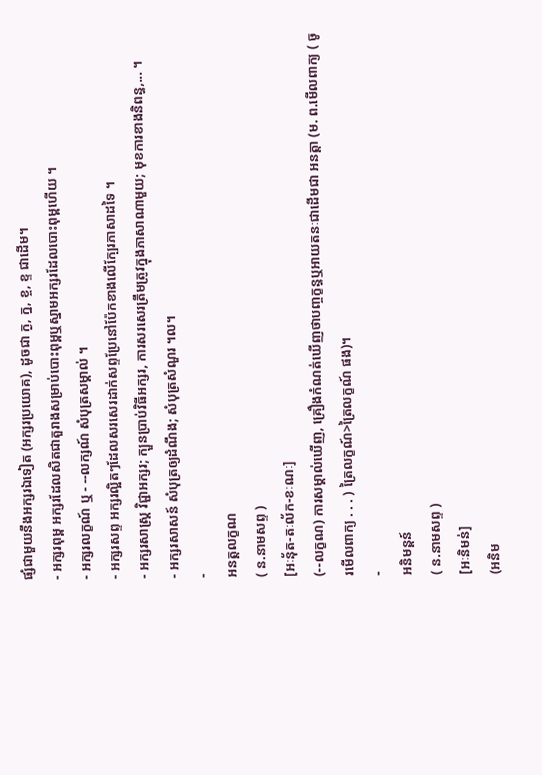ផ្សំជាមួយនឹងអក្សរឯទៀត (អក្សរប្រយោគ), ដូចជា ក្ង, ក្ន, ខ្ច, ខ្ទ ជាដើម។
- អក្សរពុម្ព អក្សរដែលសិតជាតួរាងសម្រាប់បោះពុម្ពឬស្នាមអក្សរដែលបោះពុម្ពហើយ ។
- អក្សរលក្ខណ៍ ឬ - --លក្សណ៍ សំបុត្រសម្គាល់ ។
- អក្សរសព្ទ អក្សរល្អិតៗដែលសរសេរដាក់សព្ទប្រែនៅប៉ែកខាងលើក្បែរភាសាដទៃ ។
- អក្សរសាស្រ្ត វិជ្ជាអក្សរ; ក្បួនប្រាប់វិធីអក្សរ, ការសរសេរត្រឹមត្រូវក្នុងភាសាណាមួយ; មុខការខាងនិពន្ធ,... ។
- អក្សរសាសន៍ សំបុត្រឲ្យដំណឹង; សំបុត្រសំណួរ ។ល។
-
អនត្តលក្ខណ
( ន.នាមសព្ទ )
[អៈនុ័ត-តៈល័ក-ខៈណៈ]
(--លក្ខណ) ការសម្គាល់ឃើញ, គ្រឿងកំណត់ឃើញថាបញ្ចក្ខន្ធឬអាយតនៈជាដើមជា អនត្តា (ម. ព.មើលពាក្យ ( ចូរមើលពាក្យ . . . ) ត្រៃលក្ខណ៍>ត្រៃលក្ខណ៍ ផង)។
-
អនិមន្តន៍
( ន.នាមសព្ទ )
[អៈនិមន់]
(អនិម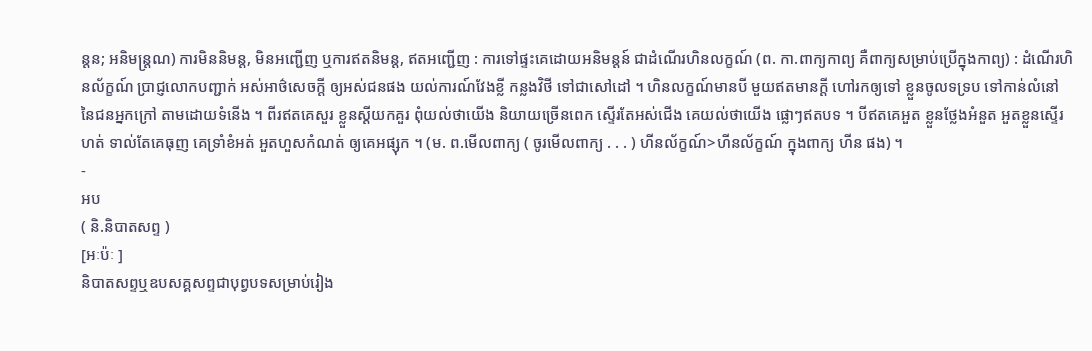ន្តន; អនិមន្រ្តណ) ការមិននិមន្ត, មិនអញ្ជើញ ឬការឥតនិមន្ត, ឥតអញ្ជើញ : ការទៅផ្ទះគេដោយអនិមន្តន៍ ជាដំណើរហិនលក្ខណ៍ (ព. កា.ពាក្យកាព្យ គឺពាក្យសម្រាប់ប្រើក្នុងកាព្យ) : ដំណើរហិនល័ក្ខណ៍ ប្រាជ្ញលោកបញ្ជាក់ អស់អាថ៌សេចក្ដី ឲ្យអស់ជនផង យល់ការណ៍វែងខ្លី កន្លងវិថី ទៅជាសៅដៅ ។ ហិនលក្ខណ៍មានបី មួយឥតមានក្តី ហៅរកឲ្យទៅ ខ្លួនចូលទទ្រប ទៅកាន់លំនៅ នៃជនអ្នកក្រៅ តាមដោយទំនើង ។ ពីរឥតគេសួរ ខ្លួនស្ដីយកគួរ ពុំយល់ថាយើង និយាយច្រើនពេក ស្ទើរតែអស់ជើង គេយល់ថាយើង ផ្លោៗឥតបទ ។ បីឥតគេអួត ខ្លួនថ្លែងអំនួត អួតខ្លួនស្ទើរហត់ ទាល់តែគេធុញ គេទ្រាំខំអត់ អួតហួសកំណត់ ឲ្យគេអផ្សុក ។ (ម. ព.មើលពាក្យ ( ចូរមើលពាក្យ . . . ) ហីនល័ក្ខណ៍>ហីនល័ក្ខណ៍ ក្នុងពាក្យ ហីន ផង) ។
-
អប
( និ.និបាតសព្ទ )
[អៈប៉ៈ ]
និបាតសព្ទឬឧបសគ្គសព្ទជាបុព្វបទសម្រាប់រៀង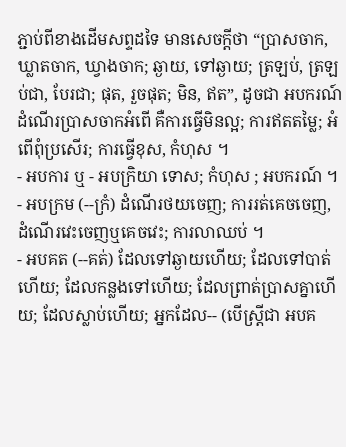ភ្ជាប់ពីខាងដើមសព្ទដទៃ មានសេចក្ដីថា “ប្រាសចាក, ឃ្លាតចាក, ឃ្វាងចាក; ឆ្ងាយ, ទៅឆ្ងាយ; ត្រឡប់, ត្រឡប់ជា, បែរជា; ផុត, រួចផុត; មិន, ឥត”, ដូចជា អបករណ៍ ដំណើរប្រាសចាកអំពើ គឺការធ្វើមិនល្អ; ការឥតតម្លៃ; អំពើពុំប្រសើរ; ការធ្វើខុស, កំហុស ។
- អបការ ឬ - អបក្រិយា ទោស; កំហុស ; អបករណ៍ ។
- អបក្រម (--ក្រំ) ដំណើរថយចេញ; ការរត់គេចចេញ, ដំណើរវេះចេញឬគេចវេះ; ការលាឈប់ ។
- អបគត (--គត់) ដែលទៅឆ្ងាយហើយ; ដែលទៅបាត់ហើយ; ដែលកន្លងទៅហើយ; ដែលព្រាត់ប្រាសគ្នាហើយ; ដែលស្លាប់ហើយ; អ្នកដែល-- (បើស្ត្រីជា អបគ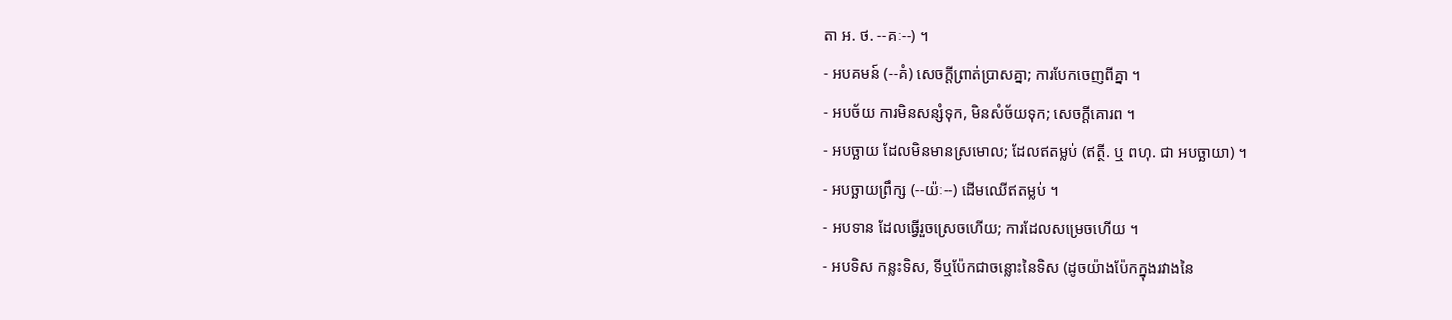តា អ. ថ. --គៈ--) ។
- អបគមន៍ (--គំ) សេចក្ដីព្រាត់ប្រាសគ្នា; ការបែកចេញពីគ្នា ។
- អបច័យ ការមិនសន្សំទុក, មិនសំច័យទុក; សេចក្ដីគោរព ។
- អបច្ឆាយ ដែលមិនមានស្រមោល; ដែលឥតម្លប់ (ឥត្ថី. ឬ ពហុ. ជា អបច្ឆាយា) ។
- អបច្ឆាយព្រឹក្ស (--យ៉ៈ--) ដើមឈើឥតម្លប់ ។
- អបទាន ដែលធ្វើរួចស្រេចហើយ; ការដែលសម្រេចហើយ ។
- អបទិស កន្លះទិស, ទីឬប៉ែកជាចន្លោះនៃទិស (ដូចយ៉ាងប៉ែកក្នុងរវាងនៃ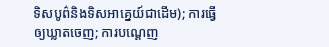ទិសបូព៌និងទិសអាគ្នេយ៍ជាដើម); ការធ្វើឲ្យឃ្លាតចេញ; ការបណ្តេញ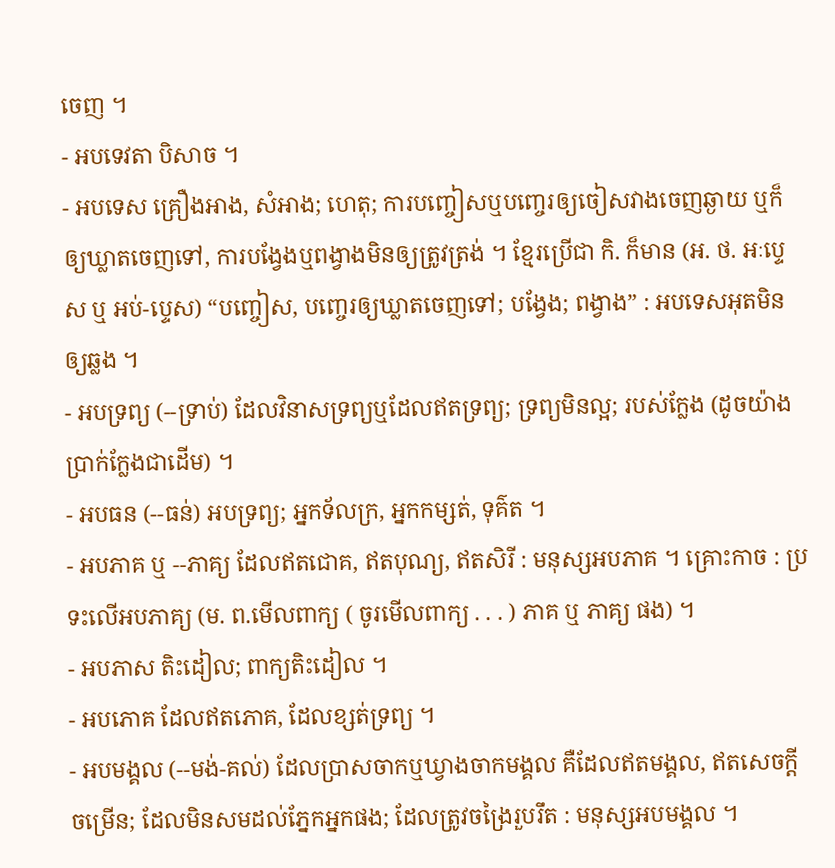ចេញ ។
- អបទេវតា បិសាច ។
- អបទេស គ្រឿងអាង, សំអាង; ហេតុ; ការបញ្ចៀសឬបញ្ចេរឲ្យចៀសវាងចេញឆ្ងាយ ឬក៏ឲ្យឃ្លាតចេញទៅ, ការបង្វែងឬពង្វាងមិនឲ្យត្រូវត្រង់ ។ ខ្មែរប្រើជា កិ. ក៏មាន (អ. ថ. អៈប្ទេស ឬ អប់-ប្ទេស) “បញ្ចៀស, បញ្ចេរឲ្យឃ្លាតចេញទៅ; បង្វែង; ពង្វាង” : អបទេសអុតមិនឲ្យឆ្លង ។
- អបទ្រព្យ (--ទ្រាប់) ដែលវិនាសទ្រព្យឬដែលឥតទ្រព្យ; ទ្រព្យមិនល្អ; របស់ក្លែង (ដូចយ៉ាងប្រាក់ក្លែងជាដើម) ។
- អបធន (--ធន់) អបទ្រព្យ; អ្នកទ័លក្រ, អ្នកកម្សត់, ទុគ៌ត ។
- អបភាគ ឬ --ភាគ្យ ដែលឥតជោគ, ឥតបុណ្យ, ឥតសិរី : មនុស្សអបភាគ ។ គ្រោះកាច : ប្រទះលើអបភាគ្យ (ម. ព.មើលពាក្យ ( ចូរមើលពាក្យ . . . ) ភាគ ឬ ភាគ្យ ផង) ។
- អបភាស តិះដៀល; ពាក្យតិះដៀល ។
- អបភោគ ដែលឥតភោគ, ដែលខ្សត់ទ្រព្យ ។
- អបមង្គល (--មង់-គល់) ដែលប្រាសចាកឬឃ្វាងចាកមង្គល គឺដែលឥតមង្គល, ឥតសេចក្ដីចម្រើន; ដែលមិនសមដល់ភ្នែកអ្នកផង; ដែលត្រូវចង្រៃរួបរឹត : មនុស្សអបមង្គល ។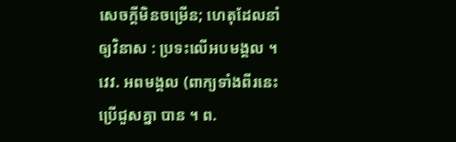សេចក្ដីមិនចម្រើន; ហេតុដែលនាំឲ្យវិនាស : ប្រទះលើអបមង្គល ។ វេវ. អពមង្គល (ពាក្យទាំងពីរនេះប្រើជួសគ្នា បាន ។ ព.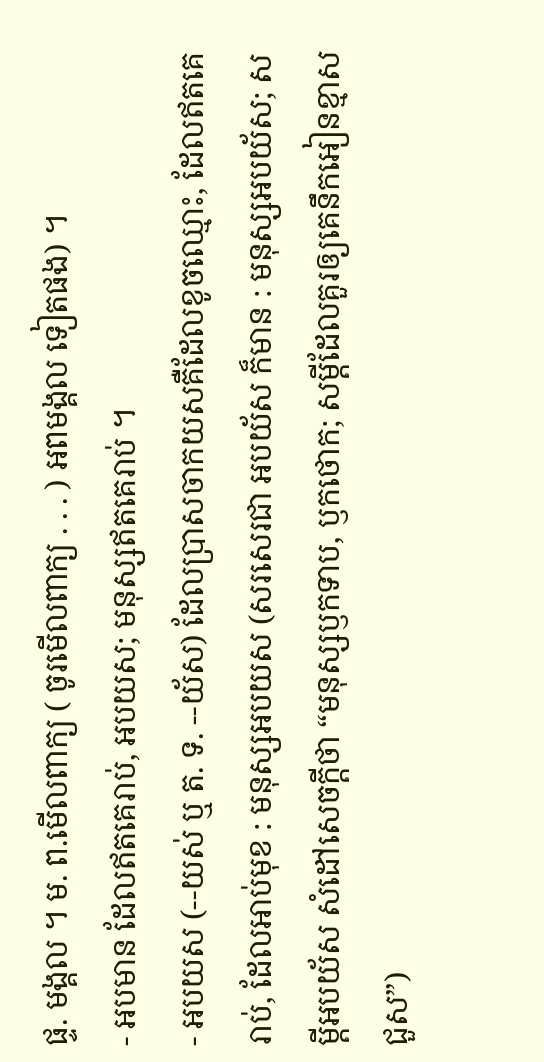ផ្ទ. មង្គល ។ ម. ព.មើលពាក្យ ( ចូរមើលពាក្យ . . . ) អពមង្គល ទៀតផង) ។
- អបមាន ដែលឥតគេរាប់, អបយស; មនុស្សឥតគេរាប់ ។
- អបយស (--យស់ ឬ ត. ទ. --យ័ស) ដែលប្រាសចាកយសគឺដែលខូចឈ្មោះ, ដែលឥតគេរាប់, ដែលអាប់មុខ : មនុស្សអបយស (សរសេរជា អបយ័ស ក៏មាន : មនុស្សអបយ័ស; សម្ដីអបយ័ស សំដៅសេចក្ដីថា “មនុស្សឫកទាប, ឫកថោក; សម្ដីដែលគួរឲ្យគេនឹកអៀនខ្មាសជួស”)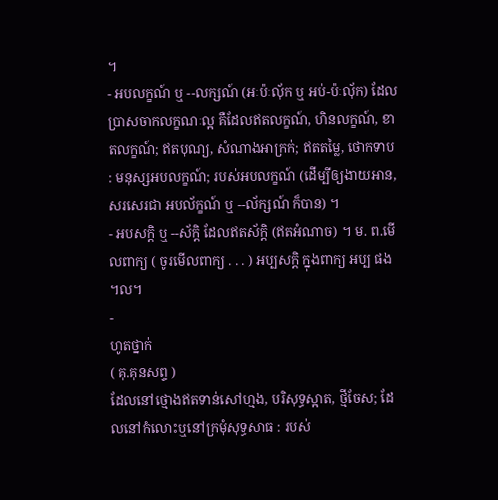។
- អបលក្ខណ៍ ឬ --លក្សណ៍ (អៈប៉ៈលុ័ក ឬ អប់-ប៉ៈលុ័ក) ដែលប្រាសចាកលក្ខណៈល្អ គឺដែលឥតលក្ខណ៍, ហិនលក្ខណ៍, ខាតលក្ខណ៍; ឥតបុណ្យ, សំណាងអាក្រក់; ឥតតម្លៃ, ថោកទាប : មនុស្សអបលក្ខណ៍; របស់អបលក្ខណ៍ (ដើម្បីឲ្យងាយអាន, សរសេរជា អបល័ក្ខណ៍ ឬ --ល័ក្សណ៍ ក៏បាន) ។
- អបសក្តិ ឬ --ស័ក្តិ ដែលឥតស័ក្តិ (ឥតអំណាច) ។ ម. ព.មើលពាក្យ ( ចូរមើលពាក្យ . . . ) អប្បសក្ដិ ក្នុងពាក្យ អប្ប ផង ។ល។
-
ហូតថ្នាក់
( គុ.គុនសព្ទ )
ដែលនៅថ្មោងឥតទាន់សៅហ្មង, បរិសុទ្ធស្អាត, ថ្មីចែស; ដែលនៅកំលោះឬនៅក្រមុំសុទ្ធសាធ : របស់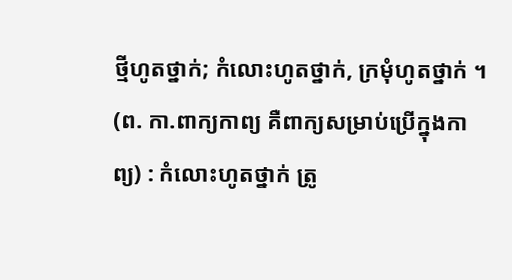ថ្មីហូតថ្នាក់; កំលោះហូតថ្នាក់, ក្រមុំហូតថ្នាក់ ។ (ព. កា.ពាក្យកាព្យ គឺពាក្យសម្រាប់ប្រើក្នុងកាព្យ) : កំលោះហូតថ្នាក់ ត្រូ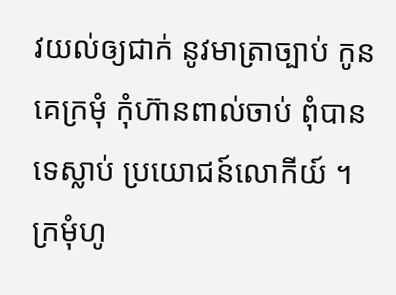វយល់ឲ្យជាក់ នូវមាត្រាច្បាប់ កូនគេក្រមុំ កុំហ៊ានពាល់ចាប់ ពុំបានទេស្លាប់ ប្រយោជន៍លោកីយ៍ ។ ក្រមុំហូ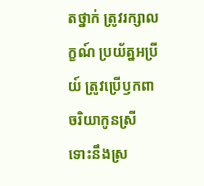តថ្នាក់ ត្រូវរក្សាលក្ខណ៍ ប្រយ័ត្នអប្រីយ៍ ត្រូវប្រើឫកពា ចរិយាកូនស្រី ទោះនឹងស្រ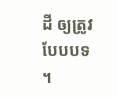ដី ឲ្យត្រូវបែបបទ ។